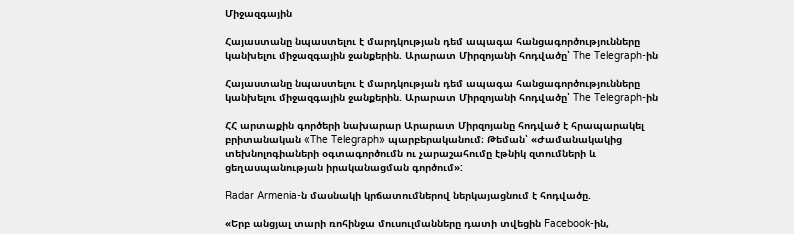Միջազգային

Հայաստանը նպաստելու է մարդկության դեմ ապագա հանցագործությունները կանխելու միջազգային ջանքերին. Արարատ Միրզոյանի հոդվածը՝ The Telegraph-ին

Հայաստանը նպաստելու է մարդկության դեմ ապագա հանցագործությունները կանխելու միջազգային ջանքերին. Արարատ Միրզոյանի հոդվածը՝ The Telegraph-ին

ՀՀ արտաքին գործերի նախարար Արարատ Միրզոյանը հոդված է հրապարակել բրիտանական «The Telegraph» պարբերականում։ Թեման՝ «Ժամանակակից տեխնոլոգիաների օգտագործումն ու չարաշահումը էթնիկ զտումների և ցեղասպանության իրականացման գործում»:

Radar Armenia-ն մասնակի կրճատումներով ներկայացնում է հոդվածը.

«Երբ անցյալ տարի ռոհինջա մուսուլմանները դատի տվեցին Facebook-ին,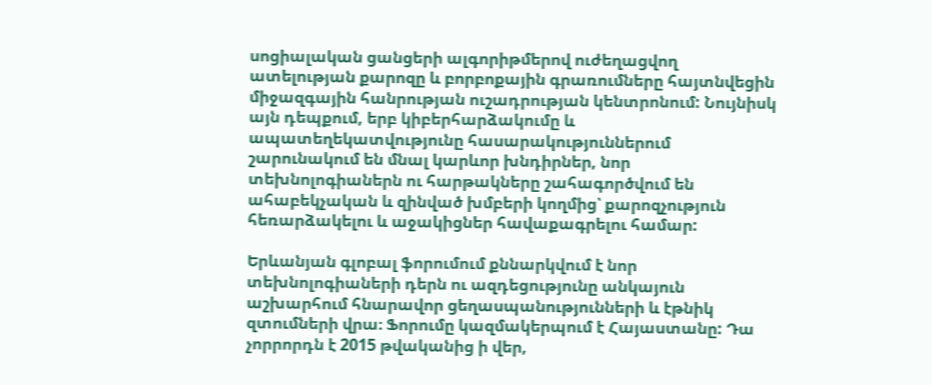սոցիալական ցանցերի ալգորիթմերով ուժեղացվող ատելության քարոզը և բորբոքային գրառումները հայտնվեցին միջազգային հանրության ուշադրության կենտրոնում: Նույնիսկ այն դեպքում, երբ կիբերհարձակումը և ապատեղեկատվությունը հասարակություններում շարունակում են մնալ կարևոր խնդիրներ, նոր տեխնոլոգիաներն ու հարթակները շահագործվում են ահաբեկչական և զինված խմբերի կողմից՝ քարոզչություն հեռարձակելու և աջակիցներ հավաքագրելու համար:

Երևանյան գլոբալ ֆորումում քննարկվում է նոր տեխնոլոգիաների դերն ու ազդեցությունը անկայուն աշխարհում հնարավոր ցեղասպանությունների և էթնիկ զտումների վրա։ Ֆորումը կազմակերպում է Հայաստանը: Դա չորրորդն է 2015 թվականից ի վեր,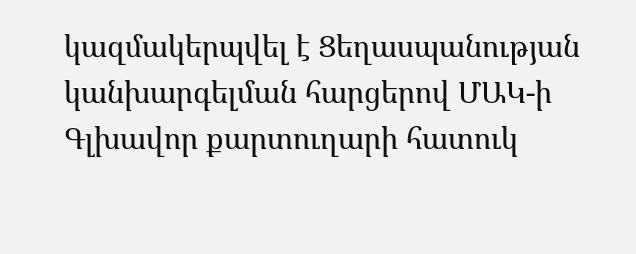կազմակերպվել է Ցեղասպանության կանխարգելման հարցերով ՄԱԿ-ի Գլխավոր քարտուղարի հատուկ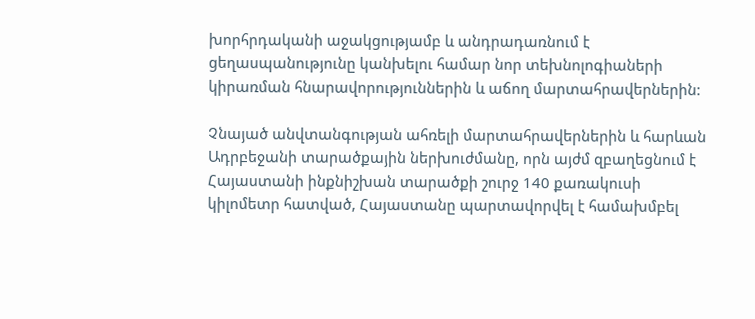խորհրդականի աջակցությամբ և անդրադառնում է ցեղասպանությունը կանխելու համար նոր տեխնոլոգիաների կիրառման հնարավորություններին և աճող մարտահրավերներին:

Չնայած անվտանգության ահռելի մարտահրավերներին և հարևան Ադրբեջանի տարածքային ներխուժմանը, որն այժմ զբաղեցնում է Հայաստանի ինքնիշխան տարածքի շուրջ 140 քառակուսի կիլոմետր հատված, Հայաստանը պարտավորվել է համախմբել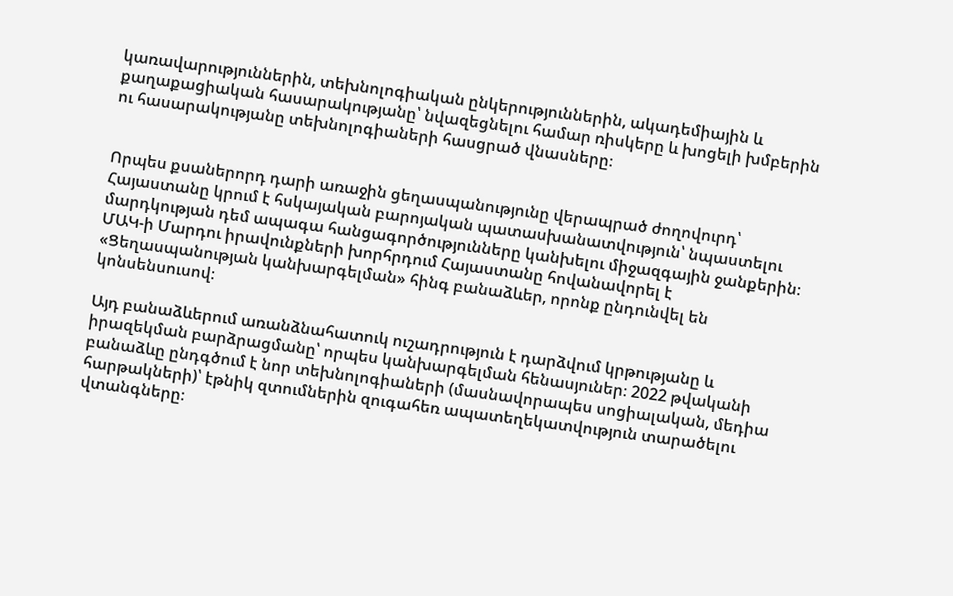կառավարություններին, տեխնոլոգիական ընկերություններին, ակադեմիային և քաղաքացիական հասարակությանը՝ նվազեցնելու համար ռիսկերը և խոցելի խմբերին ու հասարակությանը տեխնոլոգիաների հասցրած վնասները։


Որպես քսաներորդ դարի առաջին ցեղասպանությունը վերապրած ժողովուրդ՝ Հայաստանը կրում է հսկայական բարոյական պատասխանատվություն՝ նպաստելու մարդկության դեմ ապագա հանցագործությունները կանխելու միջազգային ջանքերին։ ՄԱԿ-ի Մարդու իրավունքների խորհրդում Հայաստանը հովանավորել է «Ցեղասպանության կանխարգելման» հինգ բանաձևեր, որոնք ընդունվել են կոնսենսուսով։

Այդ բանաձևերում առանձնահատուկ ուշադրություն է դարձվում կրթությանը և իրազեկման բարձրացմանը՝ որպես կանխարգելման հենասյուներ։ 2022 թվականի բանաձևը ընդգծում է նոր տեխնոլոգիաների (մասնավորապես սոցիալական, մեդիա հարթակների)՝ էթնիկ զտումներին զուգահեռ ապատեղեկատվություն տարածելու վտանգները։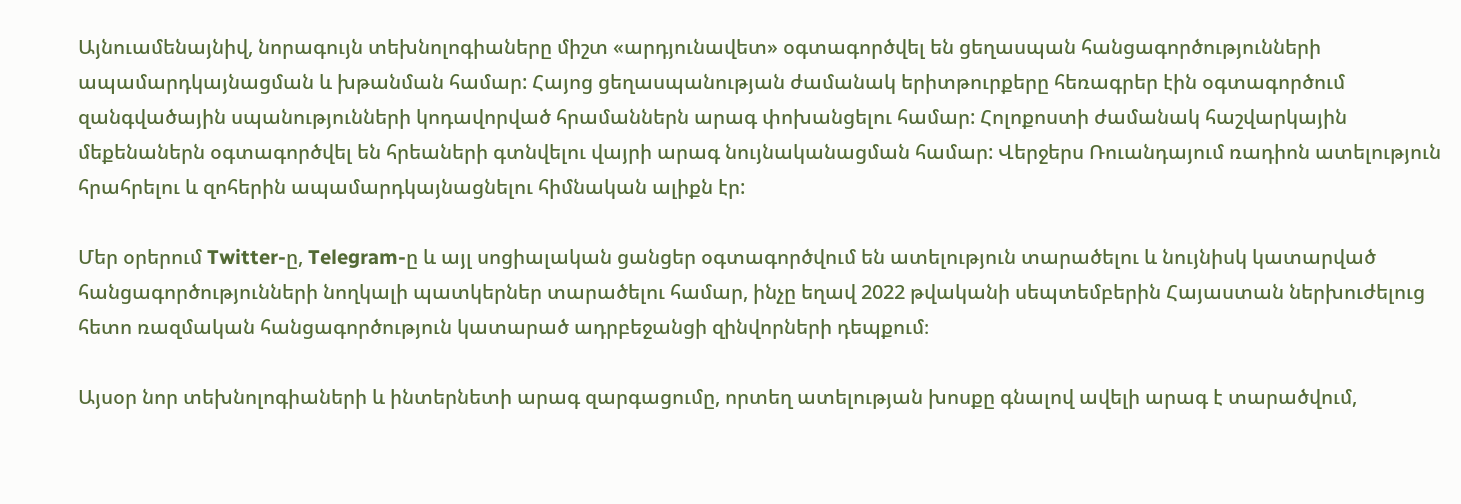Այնուամենայնիվ, նորագույն տեխնոլոգիաները միշտ «արդյունավետ» օգտագործվել են ցեղասպան հանցագործությունների ապամարդկայնացման և խթանման համար: Հայոց ցեղասպանության ժամանակ երիտթուրքերը հեռագրեր էին օգտագործում զանգվածային սպանությունների կոդավորված հրամաններն արագ փոխանցելու համար: Հոլոքոստի ժամանակ հաշվարկային մեքենաներն օգտագործվել են հրեաների գտնվելու վայրի արագ նույնականացման համար: Վերջերս Ռուանդայում ռադիոն ատելություն հրահրելու և զոհերին ապամարդկայնացնելու հիմնական ալիքն էր:

Մեր օրերում Twitter-ը, Telegram-ը և այլ սոցիալական ցանցեր օգտագործվում են ատելություն տարածելու և նույնիսկ կատարված հանցագործությունների նողկալի պատկերներ տարածելու համար, ինչը եղավ 2022 թվականի սեպտեմբերին Հայաստան ներխուժելուց հետո ռազմական հանցագործություն կատարած ադրբեջանցի զինվորների դեպքում։

Այսօր նոր տեխնոլոգիաների և ինտերնետի արագ զարգացումը, որտեղ ատելության խոսքը գնալով ավելի արագ է տարածվում,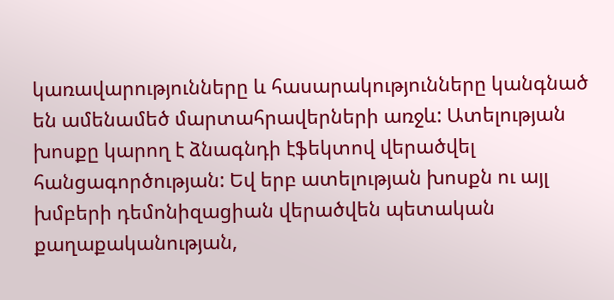կառավարությունները և հասարակությունները կանգնած են ամենամեծ մարտահրավերների առջև: Ատելության խոսքը կարող է ձնագնդի էֆեկտով վերածվել հանցագործության: Եվ երբ ատելության խոսքն ու այլ խմբերի դեմոնիզացիան վերածվեն պետական քաղաքականության,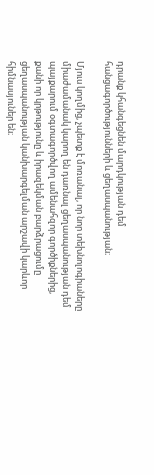դրանք կհանգեցնեն մարդկության դեմ հանցագործությունների և ցեղասպանության։

Մյուս կողմից, չպետք է մոռանալ, որ նոր տեխնոլոգիաները միաժամանակ կարող են դառնալ ցեղասպանության դեմ պայքարում օգտագործվող ամենահզոր գործիքներից, քանի որ կրթությունը և իրազեկման բարձրացումը ցեղասպանության կանխարգելման արշավի կարևոր հիմնասյուներ են։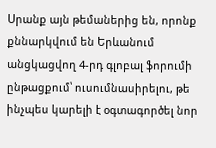Սրանք այն թեմաներից են, որոնք քննարկվում են Երևանում անցկացվող 4-րդ գլոբալ ֆորումի ընթացքում՝ ուսումնասիրելու, թե ինչպես կարելի է օգտագործել նոր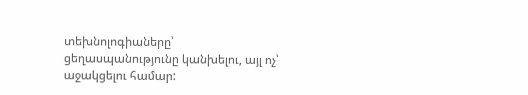տեխնոլոգիաները՝ ցեղասպանությունը կանխելու, այլ ոչ՝ աջակցելու համար: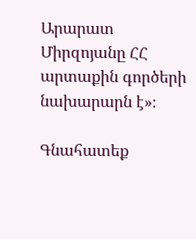Արարատ Միրզոյանը ՀՀ արտաքին գործերի նախարարն է»։

Գնահատեք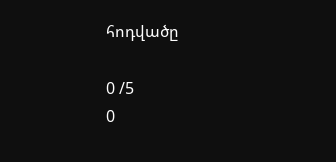հոդվածը

0 /5
0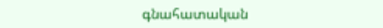գնահատական